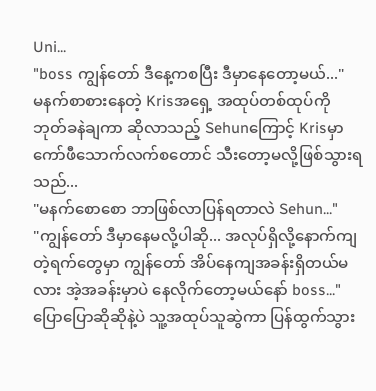Uni...
"boss ကျွန်တော် ဒီနေ့ကစပြီး ဒီမှာနေတော့မယ်..."
မနက်စာစားနေတဲ့ Krisအရှေ့ အထုပ်တစ်ထုပ်ကို ဘုတ်ခနဲချကာ ဆိုလာသည့် Sehunကြောင့် Krisမှာ ကော်ဖီသောက်လက်စတောင် သီးတော့မလို့ဖြစ်သွားရသည်...
"မနက်စောစော ဘာဖြစ်လာပြန်ရတာလဲ Sehun..."
"ကျွန်တော် ဒီမှာနေမလို့ပါဆို... အလုပ်ရှိလို့နောက်ကျတဲ့ရက်တွေမှာ ကျွန်တော် အိပ်နေကျအခန်းရှိတယ်မလား အဲ့အခန်းမှာပဲ နေလိုက်တော့မယ်နော် boss..."
ပြောပြောဆိုဆိုနဲ့ပဲ သူ့အထုပ်သူဆွဲကာ ပြန်ထွက်သွား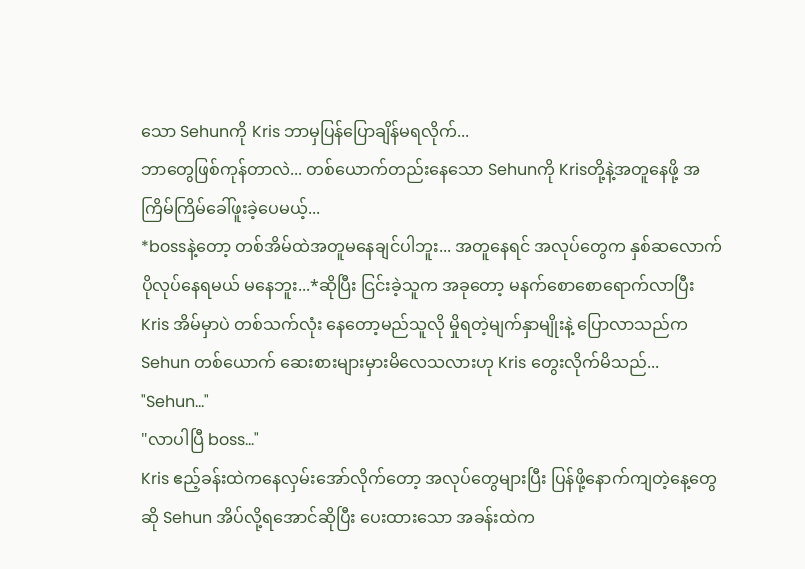သော Sehunကို Kris ဘာမှပြန်ပြောချိန်မရလိုက်...
ဘာတွေဖြစ်ကုန်တာလဲ... တစ်ယောက်တည်းနေသော Sehunကို Krisတို့နဲ့အတူနေဖို့ အကြိမ်ကြိမ်ခေါ်ဖူးခဲ့ပေမယ့်...
*bossနဲ့တော့ တစ်အိမ်ထဲအတူမနေချင်ပါဘူး... အတူနေရင် အလုပ်တွေက နှစ်ဆလောက်ပိုလုပ်နေရမယ် မနေဘူး...*ဆိုပြီး ငြင်းခဲ့သူက အခုတော့ မနက်စောစောရောက်လာပြီး Kris အိမ်မှာပဲ တစ်သက်လုံး နေတော့မည်သူလို မှိုရတဲ့မျက်နှာမျိုးနဲ့ ပြောလာသည်က Sehun တစ်ယောက် ဆေးစားများမှားမိလေသလားဟု Kris တွေးလိုက်မိသည်...
"Sehun..."
"လာပါပြီ boss..."
Kris ဧည့်ခန်းထဲကနေလှမ်းအော်လိုက်တော့ အလုပ်တွေများပြီး ပြန်ဖို့နောက်ကျတဲ့နေ့တွေဆို Sehun အိပ်လို့ရအောင်ဆိုပြီး ပေးထားသော အခန်းထဲက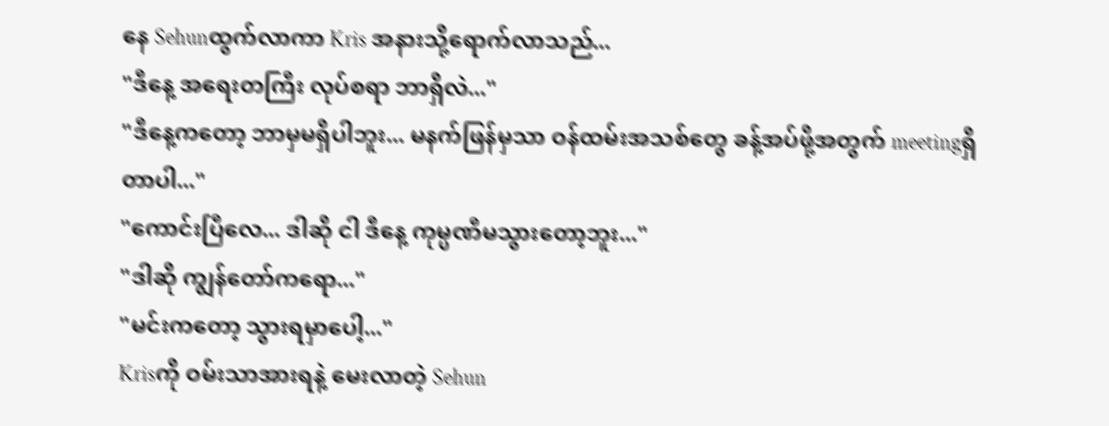နေ Sehunထွက်လာကာ Kris အနားသို့ရောက်လာသည်...
"ဒီနေ့ အရေးတကြီး လုပ်စရာ ဘာရှိလဲ..."
"ဒီနေ့ကတော့ ဘာမှမရှိပါဘူး... မနက်ဖြန်မှသာ ဝန်ထမ်းအသစ်တွေ ခန့်အပ်ဖို့အတွက် meetingရှိတာပါ..."
"ကောင်းပြီလေ... ဒါဆို ငါ ဒီနေ့ ကုမ္ပဏီမသွားတော့ဘူး..."
"ဒါဆို ကျွန်တော်ကရော..."
"မင်းကတော့ သွားရမှာပေါ့..."
Krisကို ဝမ်းသာအားရနဲ့ မေးလာတဲ့ Sehun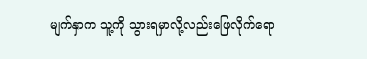မျက်နှာက သူ့ကို သွားရမှာလို့လည်းဖြေလိုက်ရော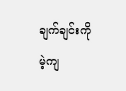ချက်ချင်းကို မဲ့ကျ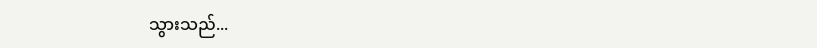သွားသည်...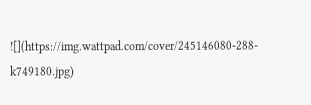![](https://img.wattpad.com/cover/245146080-288-k749180.jpg)